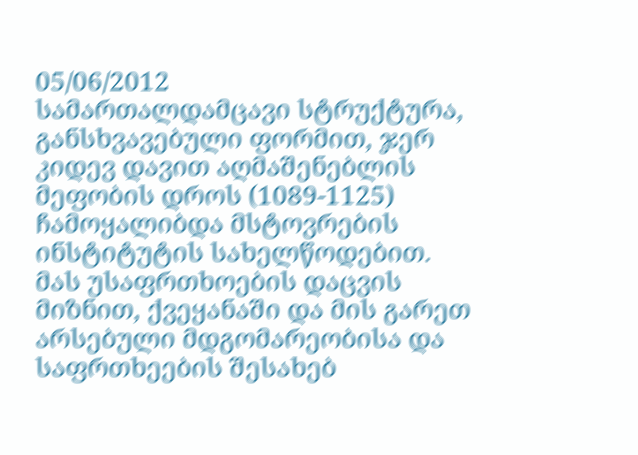05/06/2012
სამართალდამცავი სტრუქტურა, განსხვავებული ფორმით, ჯერ კიდევ დავით აღმაშენებლის მეფობის დროს (1089-1125) ჩამოყალიბდა მსტოვრების ინსტიტუტის სახელწოდებით. მას უსაფრთხოების დაცვის მიზნით, ქვეყანაში და მის გარეთ არსებული მდგომარეობისა და საფრთხეების შესახებ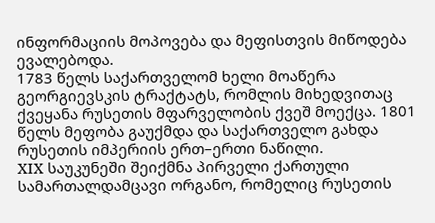ინფორმაციის მოპოვება და მეფისთვის მიწოდება ევალებოდა.
1783 წელს საქართველომ ხელი მოაწერა გეორგიევსკის ტრაქტატს, რომლის მიხედვითაც ქვეყანა რუსეთის მფარველობის ქვეშ მოექცა. 1801 წელს მეფობა გაუქმდა და საქართველო გახდა რუსეთის იმპერიის ერთ–ერთი ნაწილი.
XIX საუკუნეში შეიქმნა პირველი ქართული სამართალდამცავი ორგანო, რომელიც რუსეთის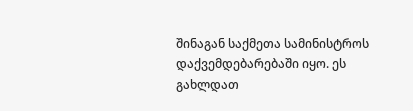შინაგან საქმეთა სამინისტროს დაქვემდებარებაში იყო. ეს გახლდათ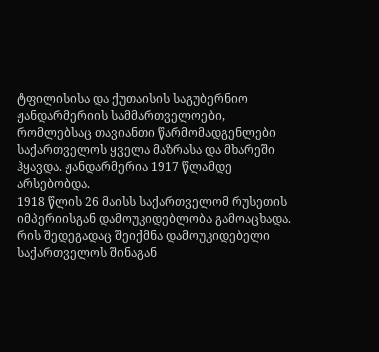ტფილისისა და ქუთაისის საგუბერნიო ჟანდარმერიის სამმართველოები, რომლებსაც თავიანთი წარმომადგენლები საქართველოს ყველა მაზრასა და მხარეში ჰყავდა. ჟანდარმერია 1917 წლამდე არსებობდა.
1918 წლის 26 მაისს საქართველომ რუსეთის იმპერიისგან დამოუკიდებლობა გამოაცხადა. რის შედეგადაც შეიქმნა დამოუკიდებელი საქართველოს შინაგან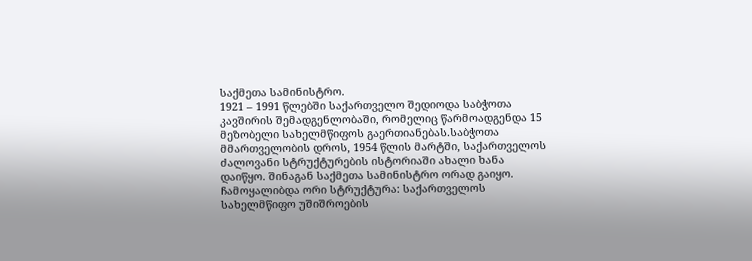საქმეთა სამინისტრო.
1921 – 1991 წლებში საქართველო შედიოდა საბჭოთა კავშირის შემადგენლობაში, რომელიც წარმოადგენდა 15 მეზობელი სახელმწიფოს გაერთიანებას.საბჭოთა მმართველობის დროს, 1954 წლის მარტში, საქართველოს ძალოვანი სტრუქტურების ისტორიაში ახალი ხანა დაიწყო. შინაგან საქმეთა სამინისტრო ორად გაიყო. ჩამოყალიბდა ორი სტრუქტურა: საქართველოს სახელმწიფო უშიშროების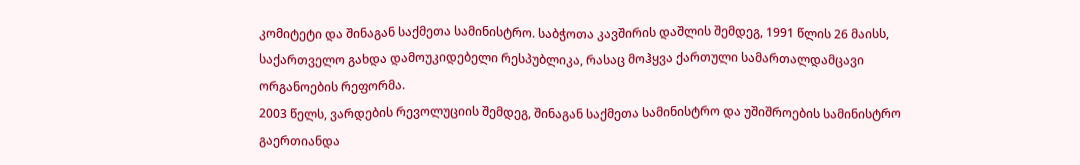კომიტეტი და შინაგან საქმეთა სამინისტრო. საბჭოთა კავშირის დაშლის შემდეგ, 1991 წლის 26 მაისს, საქართველო გახდა დამოუკიდებელი რესპუბლიკა, რასაც მოჰყვა ქართული სამართალდამცავი ორგანოების რეფორმა.
2003 წელს, ვარდების რევოლუციის შემდეგ, შინაგან საქმეთა სამინისტრო და უშიშროების სამინისტრო გაერთიანდა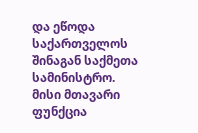და ეწოდა საქართველოს შინაგან საქმეთა სამინისტრო. მისი მთავარი ფუნქცია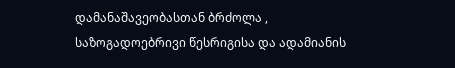დამანაშავეობასთან ბრძოლა , საზოგადოებრივი წესრიგისა და ადამიანის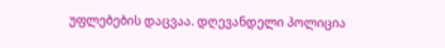უფლებების დაცვაა. დღევანდელი პოლიცია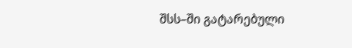შსს–ში გატარებული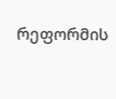რეფორმის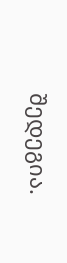შედეგია.